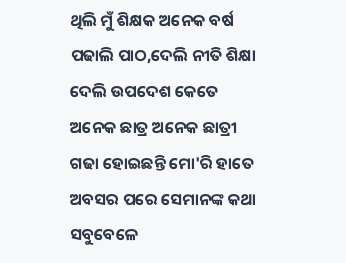ଥିଲି ମୁଁ ଶିକ୍ଷକ ଅନେକ ବର୍ଷ
ପଢାଲି ପାଠ,ଦେଲି ନୀତି ଶିକ୍ଷା
ଦେଲି ଉପଦେଶ କେତେ
ଅନେକ ଛାତ୍ର ଅନେକ ଛାତ୍ରୀ
ଗଢା ହୋଇଛନ୍ତି ମୋ'ରି ହାତେ
ଅବସର ପରେ ସେମାନଙ୍କ କଥା
ସବୁବେଳେ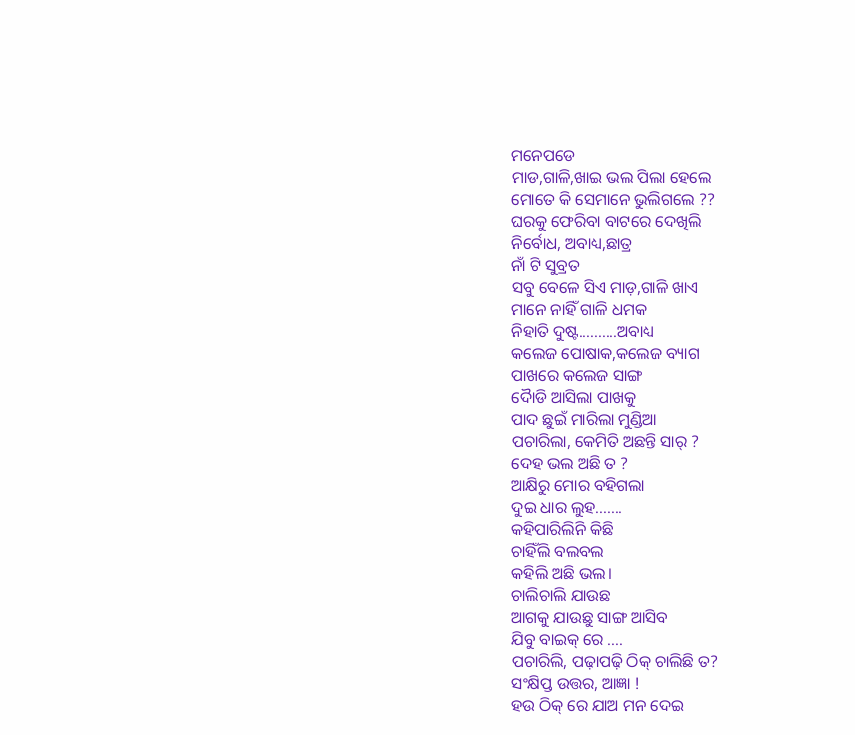ମନେପଡେ
ମାଡ,ଗାଳି,ଖାଇ ଭଲ ପିଲା ହେଲେ
ମୋତେ କି ସେମାନେ ଭୁଲିଗଲେ ??
ଘରକୁ ଫେରିବା ବାଟରେ ଦେଖିଲି
ନିର୍ବୋଧ, ଅବାଧ୍ୟ,ଛାତ୍ର
ନାଁ ଟି ସୁବ୍ରତ
ସବୁ ବେଳେ ସିଏ ମାଡ଼,ଗାଳି ଖାଏ
ମାନେ ନାହିଁ ଗାଳି ଧମକ
ନିହାତି ଦୁଷ୍ଟ..........ଅବାଧ୍ୟ
କଲେଜ ପୋଷାକ,କଲେଜ ବ୍ୟାଗ
ପାଖରେ କଲେଜ ସାଙ୍ଗ
ଦୈାଡି ଆସିଲା ପାଖକୁ
ପାଦ ଛୁଇଁ ମାରିଲା ମୁଣ୍ଡିଆ
ପଚାରିଲା, କେମିତି ଅଛନ୍ତି ସାର୍ ?
ଦେହ ଭଲ ଅଛି ତ ?
ଆକ୍ଷିରୁ ମୋର ବହିଗଲା
ଦୁଇ ଧାର ଲୁହ.......
କହିପାରିଲିନି କିଛି
ଚାହିଁଲି ବଲବଲ
କହିଲି ଅଛି ଭଲ।
ଚାଲିଚାଲି ଯାଉଛ
ଆଗକୁ ଯାଉଛୁ ସାଙ୍ଗ ଆସିବ
ଯିବୁ ବାଇକ୍ ରେ ....
ପଚାରିଲି, ପଢ଼ାପଢ଼ି ଠିକ୍ ଚାଲିଛି ତ?
ସଂକ୍ଷିପ୍ତ ଉତ୍ତର, ଆଜ୍ଞା !
ହଉ ଠିକ୍ ରେ ଯାଅ ମନ ଦେଇ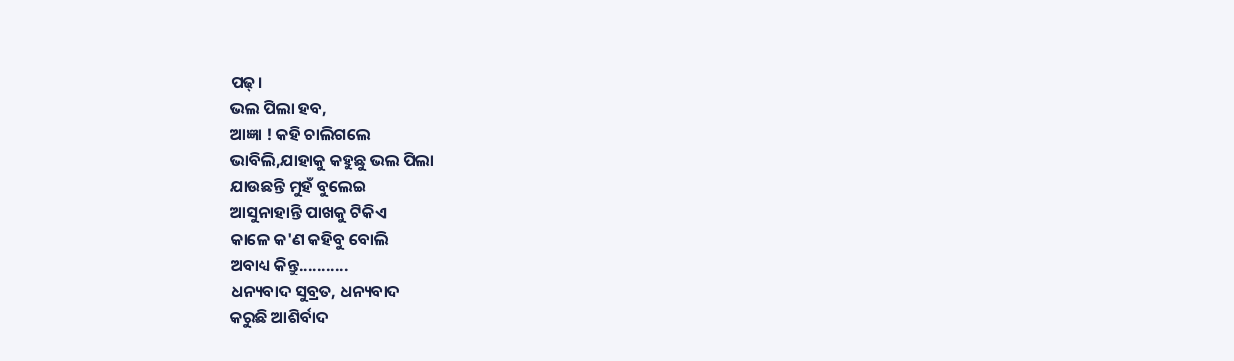ପଢ୍।
ଭଲ ପିଲା ହବ,
ଆଜ୍ଞା ! କହି ଚାଲିଗଲେ
ଭାବିଲି,ଯାହାକୁ କହୁଛୁ ଭଲ ପିଲା
ଯାଉଛନ୍ତି ମୁହଁ ବୁଲେଇ
ଆସୁନାହାନ୍ତି ପାଖକୁ ଟିକିଏ
କାଳେ କ'ଣ କହିବୁ ବୋଲି
ଅବାଧ୍ୟ କିନ୍ତୁ...........
ଧନ୍ୟବାଦ ସୁବ୍ରତ, ଧନ୍ୟବାଦ
କରୁଛି ଆଶିର୍ବାଦ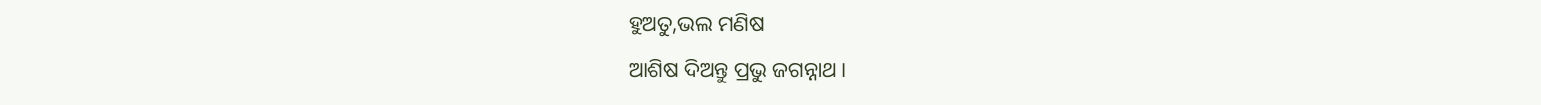ହୁଅତୁ,ଭଲ ମଣିଷ
ଆଶିଷ ଦିଅନ୍ତୁ ପ୍ରଭୁ ଜଗନ୍ନାଥ।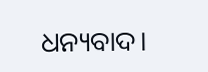ଧନ୍ୟବାଦ।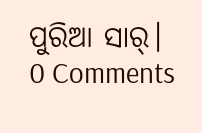ପୁରିଆ ସାର୍।
0 Comments